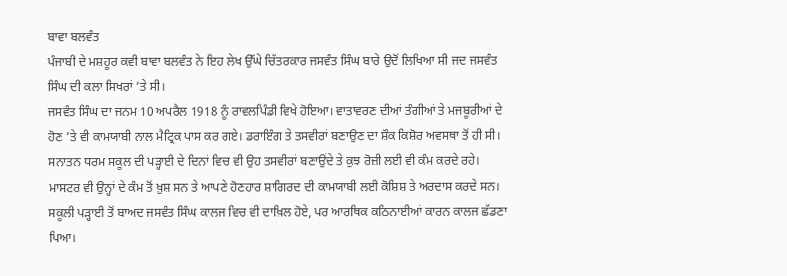ਬਾਵਾ ਬਲਵੰਤ
ਪੰਜਾਬੀ ਦੇ ਮਸ਼ਹੂਰ ਕਵੀ ਬਾਵਾ ਬਲਵੰਤ ਨੇ ਇਹ ਲੇਖ ਉੱਘੇ ਚਿੱਤਰਕਾਰ ਜਸਵੰਤ ਸਿੰਘ ਬਾਰੇ ਉਦੋਂ ਲਿਖਿਆ ਸੀ ਜਦ ਜਸਵੰਤ ਸਿੰਘ ਦੀ ਕਲਾ ਸਿਖਰਾਂ ’ਤੇ ਸੀ।
ਜਸਵੰਤ ਸਿੰਘ ਦਾ ਜਨਮ 10 ਅਪਰੈਲ 1918 ਨੂੰ ਰਾਵਲਪਿੰਡੀ ਵਿਖੇ ਹੋਇਆ। ਵਾਤਾਵਰਣ ਦੀਆਂ ਤੰਗੀਆਂ ਤੇ ਮਜਬੂਰੀਆਂ ਦੇ ਹੋਣ ’ਤੇ ਵੀ ਕਾਮਯਾਬੀ ਨਾਲ ਮੈਟ੍ਰਿਕ ਪਾਸ ਕਰ ਗਏ। ਡਰਾਇੰਗ ਤੇ ਤਸਵੀਰਾਂ ਬਣਾਉਣ ਦਾ ਸ਼ੌਕ ਕਿਸ਼ੋਰ ਅਵਸਥਾ ਤੋਂ ਹੀ ਸੀ।
ਸਨਾਤਨ ਧਰਮ ਸਕੂਲ ਦੀ ਪੜ੍ਹਾਈ ਦੇ ਦਿਨਾਂ ਵਿਚ ਵੀ ਉਹ ਤਸਵੀਰਾਂ ਬਣਾਉਂਦੇ ਤੇ ਕੁਝ ਰੋਜ਼ੀ ਲਈ ਵੀ ਕੰਮ ਕਰਦੇ ਰਹੇ। ਮਾਸਟਰ ਵੀ ਉਨ੍ਹਾਂ ਦੇ ਕੰਮ ਤੋਂ ਖ਼ੁਸ਼ ਸਨ ਤੇ ਆਪਣੇ ਹੋਣਹਾਰ ਸ਼ਾਗਿਰਦ ਦੀ ਕਾਮਯਾਬੀ ਲਈ ਕੋਸ਼ਿਸ਼ ਤੇ ਅਰਦਾਸ ਕਰਦੇ ਸਨ। ਸਕੂਲੀ ਪੜ੍ਹਾਈ ਤੋਂ ਬਾਅਦ ਜਸਵੰਤ ਸਿੰਘ ਕਾਲਜ ਵਿਚ ਵੀ ਦਾਖ਼ਿਲ ਹੋਏ, ਪਰ ਆਰਥਿਕ ਕਠਿਨਾਈਆਂ ਕਾਰਨ ਕਾਲਜ ਛੱਡਣਾ ਪਿਆ।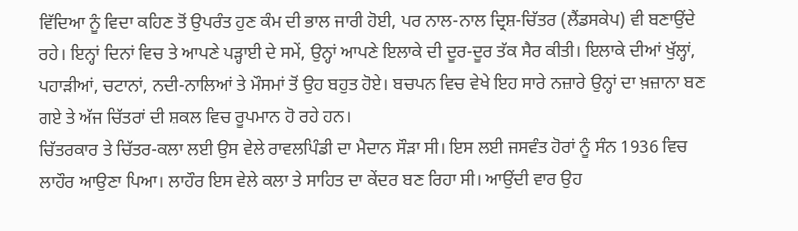ਵਿੱਦਿਆ ਨੂੰ ਵਿਦਾ ਕਹਿਣ ਤੋਂ ਉਪਰੰਤ ਹੁਣ ਕੰਮ ਦੀ ਭਾਲ ਜਾਰੀ ਹੋਈ, ਪਰ ਨਾਲ-ਨਾਲ ਦ੍ਰਿਸ਼-ਚਿੱਤਰ (ਲੈਂਡਸਕੇਪ) ਵੀ ਬਣਾਉਂਦੇ ਰਹੇ। ਇਨ੍ਹਾਂ ਦਿਨਾਂ ਵਿਚ ਤੇ ਆਪਣੇ ਪੜ੍ਹਾਈ ਦੇ ਸਮੇਂ, ਉਨ੍ਹਾਂ ਆਪਣੇ ਇਲਾਕੇ ਦੀ ਦੂਰ-ਦੂਰ ਤੱਕ ਸੈਰ ਕੀਤੀ। ਇਲਾਕੇ ਦੀਆਂ ਖੁੱਲ੍ਹਾਂ, ਪਹਾੜੀਆਂ, ਚਟਾਨਾਂ, ਨਦੀ-ਨਾਲਿਆਂ ਤੇ ਮੌਸਮਾਂ ਤੋਂ ਉਹ ਬਹੁਤ ਹੋਏ। ਬਚਪਨ ਵਿਚ ਵੇਖੇ ਇਹ ਸਾਰੇ ਨਜ਼ਾਰੇ ਉਨ੍ਹਾਂ ਦਾ ਖ਼ਜ਼ਾਨਾ ਬਣ ਗਏ ਤੇ ਅੱਜ ਚਿੱਤਰਾਂ ਦੀ ਸ਼ਕਲ ਵਿਚ ਰੂਪਮਾਨ ਹੋ ਰਹੇ ਹਨ।
ਚਿੱਤਰਕਾਰ ਤੇ ਚਿੱਤਰ-ਕਲਾ ਲਈ ਉਸ ਵੇਲੇ ਰਾਵਲਪਿੰਡੀ ਦਾ ਮੈਦਾਨ ਸੌੜਾ ਸੀ। ਇਸ ਲਈ ਜਸਵੰਤ ਹੋਰਾਂ ਨੂੰ ਸੰਨ 1936 ਵਿਚ ਲਾਹੌਰ ਆਉਣਾ ਪਿਆ। ਲਾਹੌਰ ਇਸ ਵੇਲੇ ਕਲਾ ਤੇ ਸਾਹਿਤ ਦਾ ਕੇਂਦਰ ਬਣ ਰਿਹਾ ਸੀ। ਆਉਂਦੀ ਵਾਰ ਉਹ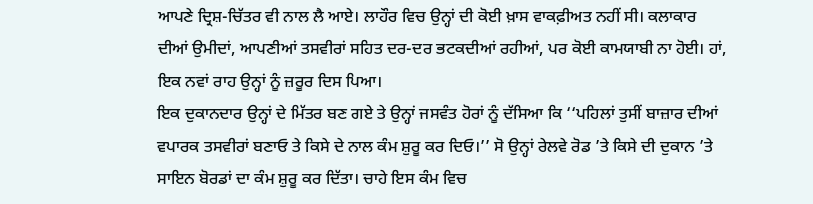ਆਪਣੇ ਦ੍ਰਿਸ਼-ਚਿੱਤਰ ਵੀ ਨਾਲ ਲੈ ਆਏ। ਲਾਹੌਰ ਵਿਚ ਉਨ੍ਹਾਂ ਦੀ ਕੋਈ ਖ਼ਾਸ ਵਾਕਫ਼ੀਅਤ ਨਹੀਂ ਸੀ। ਕਲਾਕਾਰ ਦੀਆਂ ਉਮੀਦਾਂ, ਆਪਣੀਆਂ ਤਸਵੀਰਾਂ ਸਹਿਤ ਦਰ-ਦਰ ਭਟਕਦੀਆਂ ਰਹੀਆਂ, ਪਰ ਕੋਈ ਕਾਮਯਾਬੀ ਨਾ ਹੋਈ। ਹਾਂ, ਇਕ ਨਵਾਂ ਰਾਹ ਉਨ੍ਹਾਂ ਨੂੰ ਜ਼ਰੂਰ ਦਿਸ ਪਿਆ।
ਇਕ ਦੁਕਾਨਦਾਰ ਉਨ੍ਹਾਂ ਦੇ ਮਿੱਤਰ ਬਣ ਗਏ ਤੇ ਉਨ੍ਹਾਂ ਜਸਵੰਤ ਹੋਰਾਂ ਨੂੰ ਦੱਸਿਆ ਕਿ ‘‘ਪਹਿਲਾਂ ਤੁਸੀਂ ਬਾਜ਼ਾਰ ਦੀਆਂ ਵਪਾਰਕ ਤਸਵੀਰਾਂ ਬਣਾਓ ਤੇ ਕਿਸੇ ਦੇ ਨਾਲ ਕੰਮ ਸ਼ੁਰੂ ਕਰ ਦਿਓ।’’ ਸੋ ਉਨ੍ਹਾਂ ਰੇਲਵੇ ਰੋਡ ’ਤੇ ਕਿਸੇ ਦੀ ਦੁਕਾਨ ’ਤੇ ਸਾਇਨ ਬੋਰਡਾਂ ਦਾ ਕੰਮ ਸ਼ੁਰੂ ਕਰ ਦਿੱਤਾ। ਚਾਹੇ ਇਸ ਕੰਮ ਵਿਚ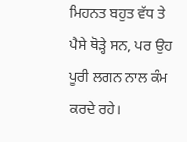ਮਿਹਨਤ ਬਹੁਤ ਵੱਧ ਤੇ ਪੈਸੇ ਥੋੜ੍ਹੇ ਸਨ, ਪਰ ਉਹ ਪੂਰੀ ਲਗਨ ਨਾਲ ਕੰਮ ਕਰਦੇ ਰਹੇ।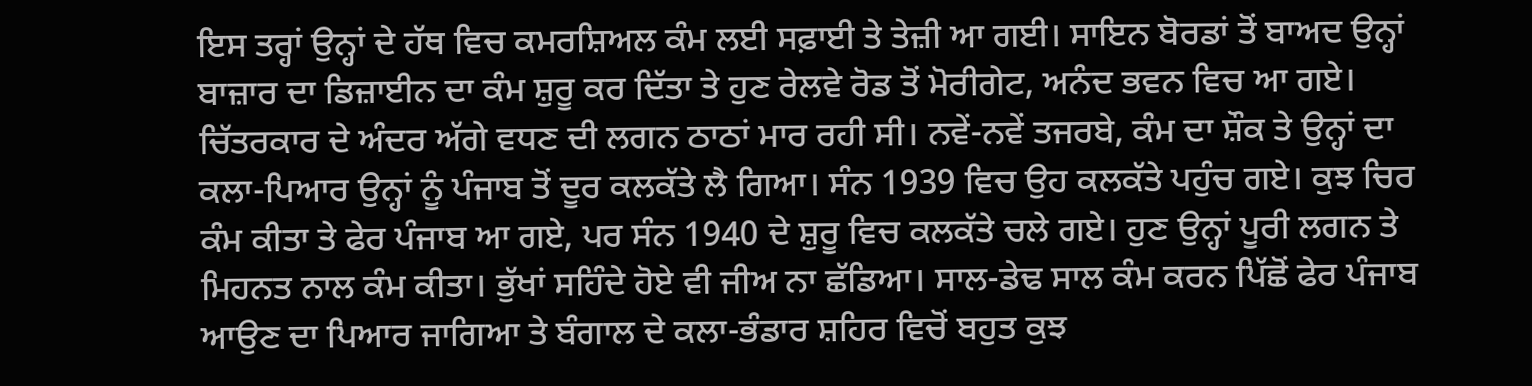ਇਸ ਤਰ੍ਹਾਂ ਉਨ੍ਹਾਂ ਦੇ ਹੱਥ ਵਿਚ ਕਮਰਸ਼ਿਅਲ ਕੰਮ ਲਈ ਸਫ਼ਾਈ ਤੇ ਤੇਜ਼ੀ ਆ ਗਈ। ਸਾਇਨ ਬੋਰਡਾਂ ਤੋਂ ਬਾਅਦ ਉਨ੍ਹਾਂ ਬਾਜ਼ਾਰ ਦਾ ਡਿਜ਼ਾਈਨ ਦਾ ਕੰਮ ਸ਼ੁਰੂ ਕਰ ਦਿੱਤਾ ਤੇ ਹੁਣ ਰੇਲਵੇ ਰੋਡ ਤੋਂ ਮੋਰੀਗੇਟ, ਅਨੰਦ ਭਵਨ ਵਿਚ ਆ ਗਏ।
ਚਿੱਤਰਕਾਰ ਦੇ ਅੰਦਰ ਅੱਗੇ ਵਧਣ ਦੀ ਲਗਨ ਠਾਠਾਂ ਮਾਰ ਰਹੀ ਸੀ। ਨਵੇਂ-ਨਵੇਂ ਤਜਰਬੇ, ਕੰਮ ਦਾ ਸ਼ੌਕ ਤੇ ਉਨ੍ਹਾਂ ਦਾ ਕਲਾ-ਪਿਆਰ ਉਨ੍ਹਾਂ ਨੂੰ ਪੰਜਾਬ ਤੋਂ ਦੂਰ ਕਲਕੱਤੇ ਲੈ ਗਿਆ। ਸੰਨ 1939 ਵਿਚ ਉਹ ਕਲਕੱਤੇ ਪਹੁੰਚ ਗਏ। ਕੁਝ ਚਿਰ ਕੰਮ ਕੀਤਾ ਤੇ ਫੇਰ ਪੰਜਾਬ ਆ ਗਏ, ਪਰ ਸੰਨ 1940 ਦੇ ਸ਼ੁਰੂ ਵਿਚ ਕਲਕੱਤੇ ਚਲੇ ਗਏ। ਹੁਣ ਉਨ੍ਹਾਂ ਪੂਰੀ ਲਗਨ ਤੇ ਮਿਹਨਤ ਨਾਲ ਕੰਮ ਕੀਤਾ। ਭੁੱਖਾਂ ਸਹਿੰਦੇ ਹੋਏ ਵੀ ਜੀਅ ਨਾ ਛੱਡਿਆ। ਸਾਲ-ਡੇਢ ਸਾਲ ਕੰਮ ਕਰਨ ਪਿੱਛੋਂ ਫੇਰ ਪੰਜਾਬ ਆਉਣ ਦਾ ਪਿਆਰ ਜਾਗਿਆ ਤੇ ਬੰਗਾਲ ਦੇ ਕਲਾ-ਭੰਡਾਰ ਸ਼ਹਿਰ ਵਿਚੋਂ ਬਹੁਤ ਕੁਝ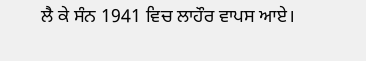ਲੈ ਕੇ ਸੰਨ 1941 ਵਿਚ ਲਾਹੌਰ ਵਾਪਸ ਆਏ।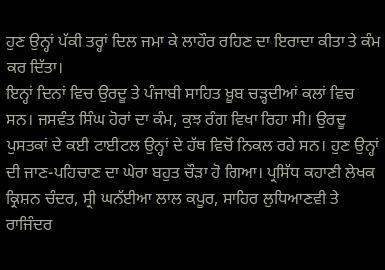ਹੁਣ ਉਨ੍ਹਾਂ ਪੱਕੀ ਤਰ੍ਹਾਂ ਦਿਲ ਜਮਾ ਕੇ ਲਾਹੌਰ ਰਹਿਣ ਦਾ ਇਰਾਦਾ ਕੀਤਾ ਤੇ ਕੰਮ ਕਰ ਦਿੱਤਾ।
ਇਨ੍ਹਾਂ ਦਿਨਾਂ ਵਿਚ ਉਰਦੂ ਤੇ ਪੰਜਾਬੀ ਸਾਹਿਤ ਖ਼ੂਬ ਚੜ੍ਹਦੀਆਂ ਕਲਾਂ ਵਿਚ ਸਨ। ਜਸਵੰਤ ਸਿੰਘ ਹੋਰਾਂ ਦਾ ਕੰਮ, ਕੁਝ ਰੰਗ ਵਿਖਾ ਰਿਹਾ ਸੀ। ਉਰਦੂ ਪੁਸਤਕਾਂ ਦੇ ਕਈ ਟਾਈਟਲ ਉਨ੍ਹਾਂ ਦੇ ਹੱਥ ਵਿਚੋਂ ਨਿਕਲ ਰਹੇ ਸਨ। ਹੁਣ ਉਨ੍ਹਾਂ ਦੀ ਜਾਣ-ਪਹਿਚਾਣ ਦਾ ਘੇਰਾ ਬਹੁਤ ਚੌੜਾ ਹੋ ਗਿਆ। ਪ੍ਰਸਿੱਧ ਕਹਾਣੀ ਲੇਖਕ ਕ੍ਰਿਸ਼ਨ ਚੰਦਰ, ਸ੍ਰੀ ਘਨੱਈਆ ਲਾਲ ਕਪੂਰ, ਸਾਹਿਰ ਲੁਧਿਆਣਵੀ ਤੇ ਰਾਜਿੰਦਰ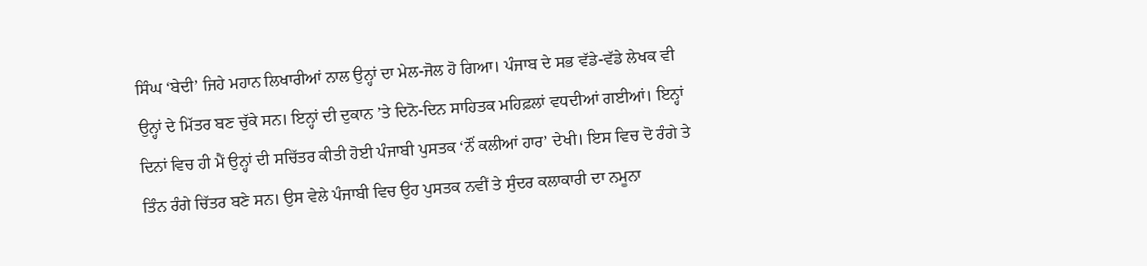ਸਿੰਘ ‘ਬੇਦੀ’ ਜਿਹੇ ਮਹਾਨ ਲਿਖਾਰੀਆਂ ਨਾਲ ਉਨ੍ਹਾਂ ਦਾ ਮੇਲ-ਜੋਲ ਹੋ ਗਿਆ। ਪੰਜਾਬ ਦੇ ਸਭ ਵੱਡੇ-ਵੱਡੇ ਲੇਖਕ ਵੀ ਉਨ੍ਹਾਂ ਦੇ ਮਿੱਤਰ ਬਣ ਚੁੱਕੇ ਸਨ। ਇਨ੍ਹਾਂ ਦੀ ਦੁਕਾਨ ’ਤੇ ਦਿਨੋ-ਦਿਨ ਸਾਹਿਤਕ ਮਹਿਫ਼ਲਾਂ ਵਧਦੀਆਂ ਗਈਆਂ। ਇਨ੍ਹਾਂ ਦਿਨਾਂ ਵਿਚ ਹੀ ਮੈਂ ਉਨ੍ਹਾਂ ਦੀ ਸਚਿੱਤਰ ਕੀਤੀ ਹੋਈ ਪੰਜਾਬੀ ਪੁਸਤਕ ‘ਨੌਂ ਕਲੀਆਂ ਹਾਰ’ ਦੇਖੀ। ਇਸ ਵਿਚ ਦੋ ਰੰਗੇ ਤੇ ਤਿੰਨ ਰੰਗੇ ਚਿੱਤਰ ਬਣੇ ਸਨ। ਉਸ ਵੇਲੇ ਪੰਜਾਬੀ ਵਿਚ ਉਹ ਪੁਸਤਕ ਨਵੀਂ ਤੇ ਸੁੰਦਰ ਕਲਾਕਾਰੀ ਦਾ ਨਮੂਨਾ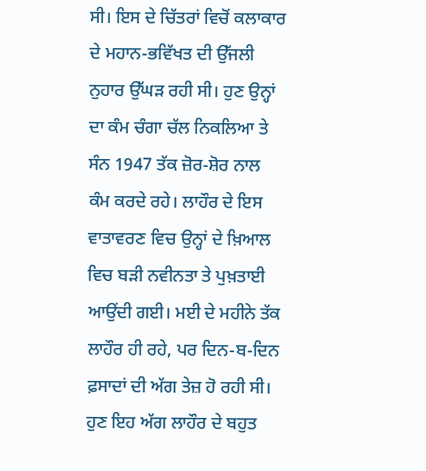ਸੀ। ਇਸ ਦੇ ਚਿੱਤਰਾਂ ਵਿਚੋਂ ਕਲਾਕਾਰ ਦੇ ਮਹਾਨ-ਭਵਿੱਖਤ ਦੀ ਉੱਜਲੀ ਨੁਹਾਰ ਉੱਘੜ ਰਹੀ ਸੀ। ਹੁਣ ਉਨ੍ਹਾਂ ਦਾ ਕੰਮ ਚੰਗਾ ਚੱਲ ਨਿਕਲਿਆ ਤੇ ਸੰਨ 1947 ਤੱਕ ਜ਼ੋਰ-ਸ਼ੋਰ ਨਾਲ ਕੰਮ ਕਰਦੇ ਰਹੇ। ਲਾਹੌਰ ਦੇ ਇਸ ਵਾਤਾਵਰਣ ਵਿਚ ਉਨ੍ਹਾਂ ਦੇ ਖ਼ਿਆਲ ਵਿਚ ਬੜੀ ਨਵੀਨਤਾ ਤੇ ਪੁਖ਼ਤਾਈ ਆਉਂਦੀ ਗਈ। ਮਈ ਦੇ ਮਹੀਨੇ ਤੱਕ ਲਾਹੌਰ ਹੀ ਰਹੇ, ਪਰ ਦਿਨ-ਬ-ਦਿਨ ਫ਼ਸਾਦਾਂ ਦੀ ਅੱਗ ਤੇਜ਼ ਹੋ ਰਹੀ ਸੀ। ਹੁਣ ਇਹ ਅੱਗ ਲਾਹੌਰ ਦੇ ਬਹੁਤ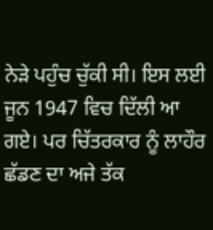ਨੇੜੇ ਪਹੁੰਚ ਚੁੱਕੀ ਸੀ। ਇਸ ਲਈ ਜੂਨ 1947 ਵਿਚ ਦਿੱਲੀ ਆ ਗਏ। ਪਰ ਚਿੱਤਰਕਾਰ ਨੂੰ ਲਾਹੌਰ ਛੱਡਣ ਦਾ ਅਜੇ ਤੱਕ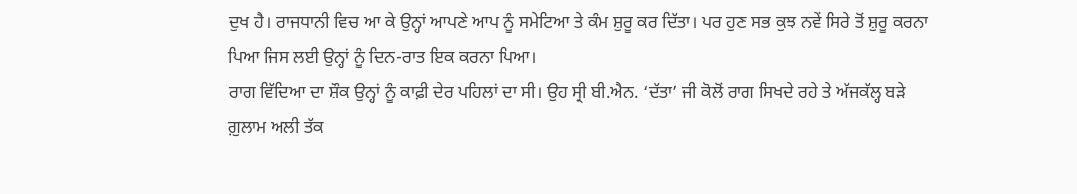ਦੁਖ ਹੈ। ਰਾਜਧਾਨੀ ਵਿਚ ਆ ਕੇ ਉਨ੍ਹਾਂ ਆਪਣੇ ਆਪ ਨੂੰ ਸਮੇਟਿਆ ਤੇ ਕੰਮ ਸ਼ੁਰੂ ਕਰ ਦਿੱਤਾ। ਪਰ ਹੁਣ ਸਭ ਕੁਝ ਨਵੇਂ ਸਿਰੇ ਤੋਂ ਸ਼ੁਰੂ ਕਰਨਾ ਪਿਆ ਜਿਸ ਲਈ ਉਨ੍ਹਾਂ ਨੂੰ ਦਿਨ-ਰਾਤ ਇਕ ਕਰਨਾ ਪਿਆ।
ਰਾਗ ਵਿੱਦਿਆ ਦਾ ਸ਼ੌਕ ਉਨ੍ਹਾਂ ਨੂੰ ਕਾਫ਼ੀ ਦੇਰ ਪਹਿਲਾਂ ਦਾ ਸੀ। ਉਹ ਸ੍ਰੀ ਬੀ.ਐਨ. ‘ਦੱਤਾ’ ਜੀ ਕੋਲੋਂ ਰਾਗ ਸਿਖਦੇ ਰਹੇ ਤੇ ਅੱਜਕੱਲ੍ਹ ਬੜੇ ਗ਼ੁਲਾਮ ਅਲੀ ਤੱਕ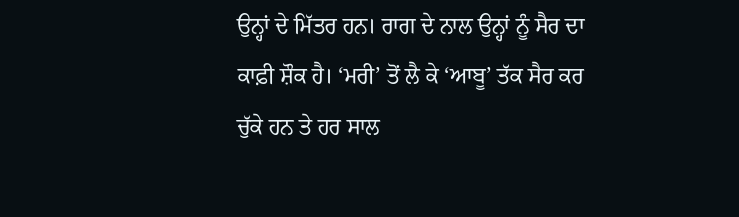ਉਨ੍ਹਾਂ ਦੇ ਮਿੱਤਰ ਹਨ। ਰਾਗ ਦੇ ਨਾਲ ਉਨ੍ਹਾਂ ਨੂੰ ਸੈਰ ਦਾ ਕਾਫ਼ੀ ਸ਼ੌਕ ਹੈ। ‘ਮਰੀ’ ਤੋਂ ਲੈ ਕੇ ‘ਆਬੂ’ ਤੱਕ ਸੈਰ ਕਰ ਚੁੱਕੇ ਹਨ ਤੇ ਹਰ ਸਾਲ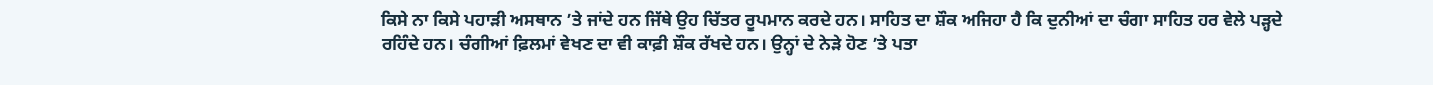ਕਿਸੇ ਨਾ ਕਿਸੇ ਪਹਾੜੀ ਅਸਥਾਨ ’ਤੇ ਜਾਂਦੇ ਹਨ ਜਿੱਥੇ ਉਹ ਚਿੱਤਰ ਰੂਪਮਾਨ ਕਰਦੇ ਹਨ। ਸਾਹਿਤ ਦਾ ਸ਼ੌਕ ਅਜਿਹਾ ਹੈ ਕਿ ਦੁਨੀਆਂ ਦਾ ਚੰਗਾ ਸਾਹਿਤ ਹਰ ਵੇਲੇ ਪੜ੍ਹਦੇ ਰਹਿੰਦੇ ਹਨ। ਚੰਗੀਆਂ ਫ਼ਿਲਮਾਂ ਵੇਖਣ ਦਾ ਵੀ ਕਾਫ਼ੀ ਸ਼ੌਕ ਰੱਖਦੇ ਹਨ। ਉਨ੍ਹਾਂ ਦੇ ਨੇੜੇ ਹੋਣ ’ਤੇ ਪਤਾ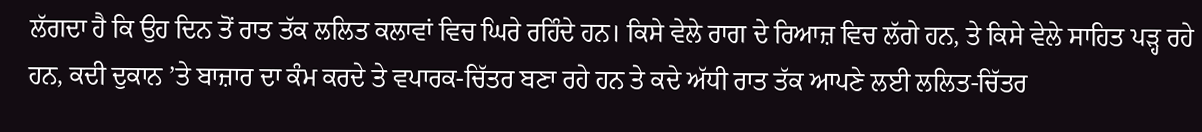ਲੱਗਦਾ ਹੈ ਕਿ ਉਹ ਦਿਨ ਤੋਂ ਰਾਤ ਤੱਕ ਲਲਿਤ ਕਲਾਵਾਂ ਵਿਚ ਘਿਰੇ ਰਹਿੰਦੇ ਹਨ। ਕਿਸੇ ਵੇਲੇ ਰਾਗ ਦੇ ਰਿਆਜ਼ ਵਿਚ ਲੱਗੇ ਹਨ, ਤੇ ਕਿਸੇ ਵੇਲੇ ਸਾਹਿਤ ਪੜ੍ਹ ਰਹੇ ਹਨ, ਕਦੀ ਦੁਕਾਨ ’ਤੇ ਬਾਜ਼ਾਰ ਦਾ ਕੰਮ ਕਰਦੇ ਤੇ ਵਪਾਰਕ-ਚਿੱਤਰ ਬਣਾ ਰਹੇ ਹਨ ਤੇ ਕਦੇ ਅੱਧੀ ਰਾਤ ਤੱਕ ਆਪਣੇ ਲਈ ਲਲਿਤ-ਚਿੱਤਰ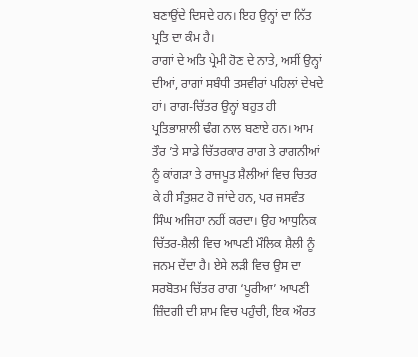ਬਣਾਉਂਦੇ ਦਿਸਦੇ ਹਨ। ਇਹ ਉਨ੍ਹਾਂ ਦਾ ਨਿੱਤ ਪ੍ਰਤਿ ਦਾ ਕੰਮ ਹੈ।
ਰਾਗਾਂ ਦੇ ਅਤਿ ਪ੍ਰੇਮੀ ਹੋਣ ਦੇ ਨਾਤੇ, ਅਸੀਂ ਉਨ੍ਹਾਂ ਦੀਆਂ, ਰਾਗਾਂ ਸਬੰਧੀ ਤਸਵੀਰਾਂ ਪਹਿਲਾਂ ਦੇਖਦੇ ਹਾਂ। ਰਾਗ-ਚਿੱਤਰ ਉਨ੍ਹਾਂ ਬਹੁਤ ਹੀ ਪ੍ਰਤਿਭਾਸ਼ਾਲੀ ਢੰਗ ਨਾਲ ਬਣਾਏ ਹਨ। ਆਮ ਤੌਰ ’ਤੇ ਸਾਡੇ ਚਿੱਤਰਕਾਰ ਰਾਗ ਤੇ ਰਾਗਨੀਆਂ ਨੂੰ ਕਾਂਗੜਾ ਤੇ ਰਾਜਪੂਤ ਸ਼ੈਲੀਆਂ ਵਿਚ ਚਿਤਰ ਕੇ ਹੀ ਸੰਤੁਸ਼ਟ ਹੋ ਜਾਂਦੇ ਹਨ, ਪਰ ਜਸਵੰਤ ਸਿੰਘ ਅਜਿਹਾ ਨਹੀਂ ਕਰਦਾ। ਉਹ ਆਧੁਨਿਕ ਚਿੱਤਰ-ਸ਼ੈਲੀ ਵਿਚ ਆਪਣੀ ਮੌਲਿਕ ਸ਼ੈਲੀ ਨੂੰ ਜਨਮ ਦੇਂਦਾ ਹੈ। ਏਸੇ ਲੜੀ ਵਿਚ ਉਸ ਦਾ ਸਰਬੋਤਮ ਚਿੱਤਰ ਰਾਗ ‘ਪੂਰੀਆ’ ਆਪਣੀ ਜ਼ਿੰਦਗੀ ਦੀ ਸ਼ਾਮ ਵਿਚ ਪਹੁੰਚੀ, ਇਕ ਔਰਤ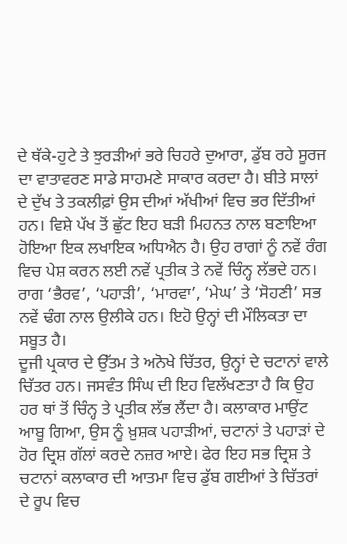ਦੇ ਥੱਕੇ-ਹੁਟੇ ਤੇ ਝੁਰੜੀਆਂ ਭਰੇ ਚਿਹਰੇ ਦੁਆਰਾ, ਡੁੱਬ ਰਹੇ ਸੂਰਜ ਦਾ ਵਾਤਾਵਰਣ ਸਾਡੇ ਸਾਹਮਣੇ ਸਾਕਾਰ ਕਰਦਾ ਹੈ। ਬੀਤੇ ਸਾਲਾਂ ਦੇ ਦੁੱਖ ਤੇ ਤਕਲੀਫ਼ਾਂ ਉਸ ਦੀਆਂ ਅੱਖੀਆਂ ਵਿਚ ਭਰ ਦਿੱਤੀਆਂ ਹਨ। ਵਿਸ਼ੇ ਪੱਖ ਤੋਂ ਛੁੱਟ ਇਹ ਬੜੀ ਮਿਹਨਤ ਨਾਲ ਬਣਾਇਆ ਹੋਇਆ ਇਕ ਲਖਾਇਕ ਅਧਿਐਨ ਹੈ। ਉਹ ਰਾਗਾਂ ਨੂੰ ਨਵੇਂ ਰੰਗ ਵਿਚ ਪੇਸ਼ ਕਰਨ ਲਈ ਨਵੇਂ ਪ੍ਰਤੀਕ ਤੇ ਨਵੇਂ ਚਿੰਨ੍ਹ ਲੱਭਦੇ ਹਨ। ਰਾਗ ‘ਭੈਰਵ’, ‘ਪਹਾੜੀ’, ‘ਮਾਰਵਾ’, ‘ਮੇਘ’ ਤੇ ‘ਸੋਹਣੀ’ ਸਭ ਨਵੇਂ ਢੰਗ ਨਾਲ ਉਲੀਕੇ ਹਨ। ਇਹੋ ਉਨ੍ਹਾਂ ਦੀ ਮੌਲਿਕਤਾ ਦਾ ਸਬੂਤ ਹੈ।
ਦੂਜੀ ਪ੍ਰਕਾਰ ਦੇ ਉੱਤਮ ਤੇ ਅਨੋਖੇ ਚਿੱਤਰ, ਉਨ੍ਹਾਂ ਦੇ ਚਟਾਨਾਂ ਵਾਲੇ ਚਿੱਤਰ ਹਨ। ਜਸਵੰਤ ਸਿੰਘ ਦੀ ਇਹ ਵਿਲੱਖਣਤਾ ਹੈ ਕਿ ਉਹ ਹਰ ਥਾਂ ਤੋਂ ਚਿੰਨ੍ਹ ਤੇ ਪ੍ਰਤੀਕ ਲੱਭ ਲੈਂਦਾ ਹੈ। ਕਲਾਕਾਰ ਮਾਉਂਟ ਆਬੂ ਗਿਆ, ਉਸ ਨੂੰ ਖ਼ੁਸ਼ਕ ਪਹਾੜੀਆਂ, ਚਟਾਨਾਂ ਤੇ ਪਹਾੜਾਂ ਦੇ ਹੋਰ ਦ੍ਰਿਸ਼ ਗੱਲਾਂ ਕਰਦੇ ਨਜ਼ਰ ਆਏ। ਫੇਰ ਇਹ ਸਭ ਦ੍ਰਿਸ਼ ਤੇ ਚਟਾਨਾਂ ਕਲਾਕਾਰ ਦੀ ਆਤਮਾ ਵਿਚ ਡੁੱਬ ਗਈਆਂ ਤੇ ਚਿੱਤਰਾਂ ਦੇ ਰੂਪ ਵਿਚ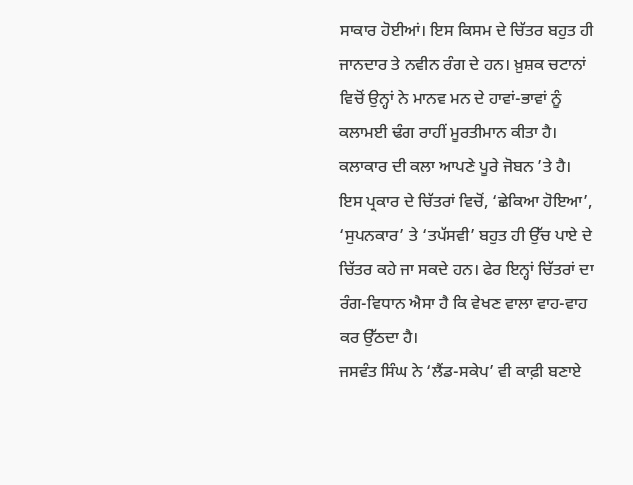ਸਾਕਾਰ ਹੋਈਆਂ। ਇਸ ਕਿਸਮ ਦੇ ਚਿੱਤਰ ਬਹੁਤ ਹੀ ਜਾਨਦਾਰ ਤੇ ਨਵੀਨ ਰੰਗ ਦੇ ਹਨ। ਖ਼ੁਸ਼ਕ ਚਟਾਨਾਂ ਵਿਚੋਂ ਉਨ੍ਹਾਂ ਨੇ ਮਾਨਵ ਮਨ ਦੇ ਹਾਵਾਂ-ਭਾਵਾਂ ਨੂੰ ਕਲਾਮਈ ਢੰਗ ਰਾਹੀਂ ਮੂਰਤੀਮਾਨ ਕੀਤਾ ਹੈ। ਕਲਾਕਾਰ ਦੀ ਕਲਾ ਆਪਣੇ ਪੂਰੇ ਜੋਬਨ ’ਤੇ ਹੈ। ਇਸ ਪ੍ਰਕਾਰ ਦੇ ਚਿੱਤਰਾਂ ਵਿਚੋਂ, ‘ਛੇਕਿਆ ਹੋਇਆ’, ‘ਸੁਪਨਕਾਰ’ ਤੇ ‘ਤਪੱਸਵੀ’ ਬਹੁਤ ਹੀ ਉੱਚ ਪਾਏ ਦੇ ਚਿੱਤਰ ਕਹੇ ਜਾ ਸਕਦੇ ਹਨ। ਫੇਰ ਇਨ੍ਹਾਂ ਚਿੱਤਰਾਂ ਦਾ ਰੰਗ-ਵਿਧਾਨ ਐਸਾ ਹੈ ਕਿ ਵੇਖਣ ਵਾਲਾ ਵਾਹ-ਵਾਹ ਕਰ ਉੱਠਦਾ ਹੈ।
ਜਸਵੰਤ ਸਿੰਘ ਨੇ ‘ਲੈਂਡ-ਸਕੇਪ’ ਵੀ ਕਾਫ਼ੀ ਬਣਾਏ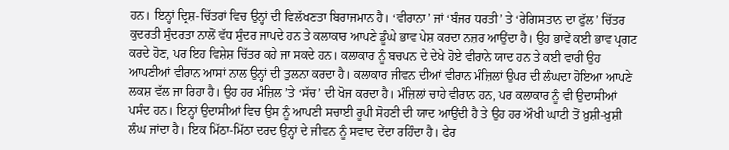ਹਨ। ਇਨ੍ਹਾਂ ਦ੍ਰਿਸ਼-ਚਿੱਤਰਾਂ ਵਿਚ ਉਨ੍ਹਾਂ ਦੀ ਵਿਲੱਖਣਤਾ ਬਿਰਾਜਮਾਨ ਹੈ। ‘ਵੀਰਾਨਾ’ ਜਾਂ ‘ਬੰਜਰ ਧਰਤੀ’ ਤੇ ‘ਰੇਗਿਸਤਾਨ ਦਾ ਫੁੱਲ’ ਚਿੱਤਰ ਕੁਦਰਤੀ ਸੁੰਦਰਤਾ ਨਾਲੋਂ ਵੱਧ ਸੁੰਦਰ ਜਾਪਦੇ ਹਨ ਤੇ ਕਲਾਕਾਰ ਆਪਣੇ ਡੂੰਘੇ ਭਾਵ ਪੇਸ਼ ਕਰਦਾ ਨਜ਼ਰ ਆਉਂਦਾ ਹੈ। ਉਹ ਭਾਵੇਂ ਕਈ ਭਾਵ ਪ੍ਰਗਟ ਕਰਦੇ ਹੋਣ, ਪਰ ਇਹ ਵਿਸ਼ੇਸ਼ ਚਿੱਤਰ ਕਹੇ ਜਾ ਸਕਦੇ ਹਨ। ਕਲਾਕਾਰ ਨੂੰ ਬਚਪਨ ਦੇ ਦੇਖੇ ਹੋਏ ਵੀਰਾਨੇ ਯਾਦ ਹਨ ਤੇ ਕਈ ਵਾਰੀ ਉਹ ਆਪਣੀਆਂ ਵੀਰਾਨ ਆਸਾਂ ਨਾਲ ਉਨ੍ਹਾਂ ਦੀ ਤੁਲਨਾ ਕਰਦਾ ਹੈ। ਕਲਾਕਾਰ ਜੀਵਨ ਦੀਆਂ ਵੀਰਾਨ ਮੰਜ਼ਿਲਾਂ ਉਪਰ ਦੀ ਲੰਘਦਾ ਹੋਇਆ ਆਪਣੇ ਲਕਸ਼ ਵੱਲ ਜਾ ਰਿਹਾ ਹੈ। ਉਹ ਹਰ ਮੰਜ਼ਿਲ ’ਤੇ ‘ਸੱਚ’ ਦੀ ਖੋਜ ਕਰਦਾ ਹੈ। ਮੰਜ਼ਿਲਾਂ ਚਾਹੇ ਵੀਰਾਨ ਹਨ, ਪਰ ਕਲਾਕਾਰ ਨੂੰ ਵੀ ਉਦਾਸੀਆਂ ਪਸੰਦ ਹਨ। ਇਨ੍ਹਾਂ ਉਦਾਸੀਆਂ ਵਿਚ ਉਸ ਨੂੰ ਆਪਣੀ ਸਚਾਈ ਰੂਪੀ ਸੋਹਣੀ ਦੀ ਯਾਦ ਆਉਂਦੀ ਹੈ ਤੇ ਉਹ ਹਰ ਔਖੀ ਘਾਟੀ ਤੋਂ ਖ਼ੁਸ਼ੀ-ਖ਼ੁਸ਼ੀ ਲੰਘ ਜਾਂਦਾ ਹੈ। ਇਕ ਮਿੱਠਾ-ਮਿੱਠਾ ਦਰਦ ਉਨ੍ਹਾਂ ਦੇ ਜੀਵਨ ਨੂੰ ਸਵਾਦ ਦੇਂਦਾ ਰਹਿੰਦਾ ਹੈ। ਫੇਰ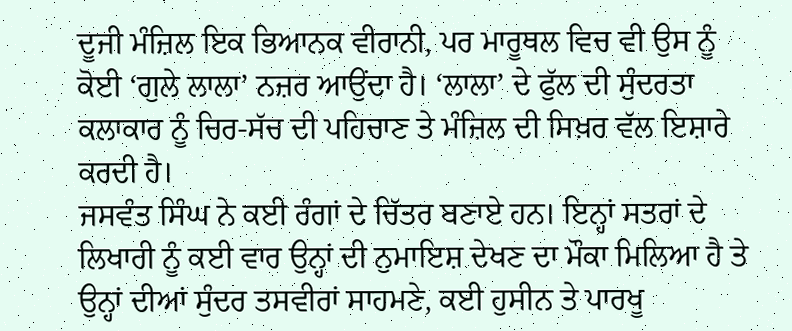ਦੂਜੀ ਮੰਜ਼ਿਲ ਇਕ ਭਿਆਨਕ ਵੀਰਾਨੀ, ਪਰ ਮਾਰੂਥਲ ਵਿਚ ਵੀ ਉਸ ਨੂੰ ਕੋਈ ‘ਗੁਲੇ ਲਾਲਾ’ ਨਜ਼ਰ ਆਉਂਦਾ ਹੈ। ‘ਲਾਲਾ’ ਦੇ ਫੁੱਲ ਦੀ ਸੁੰਦਰਤਾ ਕਲਾਕਾਰ ਨੂੰ ਚਿਰ-ਸੱਚ ਦੀ ਪਹਿਚਾਣ ਤੇ ਮੰਜ਼ਿਲ ਦੀ ਸਿਖ਼ਰ ਵੱਲ ਇਸ਼ਾਰੇ ਕਰਦੀ ਹੈ।
ਜਸਵੰਤ ਸਿੰਘ ਨੇ ਕਈ ਰੰਗਾਂ ਦੇ ਚਿੱਤਰ ਬਣਾਏ ਹਨ। ਇਨ੍ਹਾਂ ਸਤਰਾਂ ਦੇ ਲਿਖਾਰੀ ਨੂੰ ਕਈ ਵਾਰ ਉਨ੍ਹਾਂ ਦੀ ਨੁਮਾਇਸ਼ ਦੇਖਣ ਦਾ ਮੌਕਾ ਮਿਲਿਆ ਹੈ ਤੇ ਉਨ੍ਹਾਂ ਦੀਆਂ ਸੁੰਦਰ ਤਸਵੀਰਾਂ ਸਾਹਮਣੇ, ਕਈ ਹੁਸੀਨ ਤੇ ਪਾਰਖੂ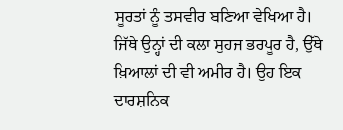ਸੂਰਤਾਂ ਨੂੰ ਤਸਵੀਰ ਬਣਿਆ ਵੇਖਿਆ ਹੈ। ਜਿੱਥੇ ਉਨ੍ਹਾਂ ਦੀ ਕਲਾ ਸੁਹਜ ਭਰਪੂਰ ਹੈ, ਉੱਥੇ ਖ਼ਿਆਲਾਂ ਦੀ ਵੀ ਅਮੀਰ ਹੈ। ਉਹ ਇਕ ਦਾਰਸ਼ਨਿਕ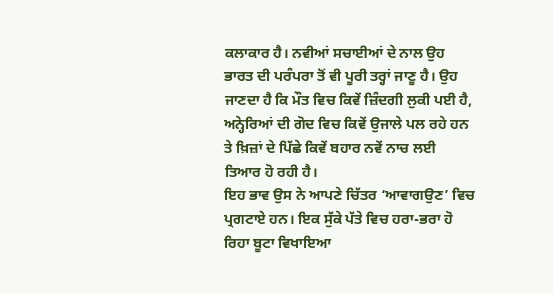ਕਲਾਕਾਰ ਹੈ। ਨਵੀਆਂ ਸਚਾਈਆਂ ਦੇ ਨਾਲ ਉਹ ਭਾਰਤ ਦੀ ਪਰੰਪਰਾ ਤੋਂ ਵੀ ਪੂਰੀ ਤਰ੍ਹਾਂ ਜਾਣੂ ਹੈ। ਉਹ ਜਾਣਦਾ ਹੈ ਕਿ ਮੌਤ ਵਿਚ ਕਿਵੇਂ ਜ਼ਿੰਦਗੀ ਲੁਕੀ ਪਈ ਹੈ, ਅਨ੍ਹੇਰਿਆਂ ਦੀ ਗੋਦ ਵਿਚ ਕਿਵੇਂ ਉਜਾਲੇ ਪਲ ਰਹੇ ਹਨ ਤੇ ਖ਼ਿਜ਼ਾਂ ਦੇ ਪਿੱਛੇ ਕਿਵੇਂ ਬਹਾਰ ਨਵੇਂ ਨਾਚ ਲਈ ਤਿਆਰ ਹੋ ਰਹੀ ਹੈ।
ਇਹ ਭਾਵ ਉਸ ਨੇ ਆਪਣੇ ਚਿੱਤਰ ‘ਆਵਾਗਉਣ’ ਵਿਚ ਪ੍ਰਗਟਾਏ ਹਨ। ਇਕ ਸੁੱਕੇ ਪੱਤੇ ਵਿਚ ਹਰਾ-ਭਰਾ ਹੋ ਰਿਹਾ ਬੂਟਾ ਵਿਖਾਇਆ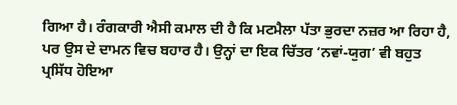ਗਿਆ ਹੈ। ਰੰਗਕਾਰੀ ਐਸੀ ਕਮਾਲ ਦੀ ਹੈ ਕਿ ਮਟਮੈਲਾ ਪੱਤਾ ਭੁਰਦਾ ਨਜ਼ਰ ਆ ਰਿਹਾ ਹੈ, ਪਰ ਉਸ ਦੇ ਦਾਮਨ ਵਿਚ ਬਹਾਰ ਹੈ। ਉਨ੍ਹਾਂ ਦਾ ਇਕ ਚਿੱਤਰ ‘ਨਵਾਂ-ਯੁਗ’ ਵੀ ਬਹੁਤ ਪ੍ਰਸਿੱਧ ਹੋਇਆ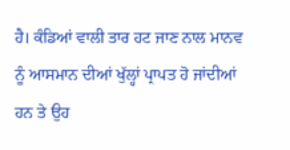ਹੈ। ਕੰਡਿਆਂ ਵਾਲੀ ਤਾਰ ਹਟ ਜਾਣ ਨਾਲ ਮਾਨਵ ਨੂੰ ਆਸਮਾਨ ਦੀਆਂ ਖੁੱਲ੍ਹਾਂ ਪ੍ਰਾਪਤ ਹੋ ਜਾਂਦੀਆਂ ਹਨ ਤੇ ਉਹ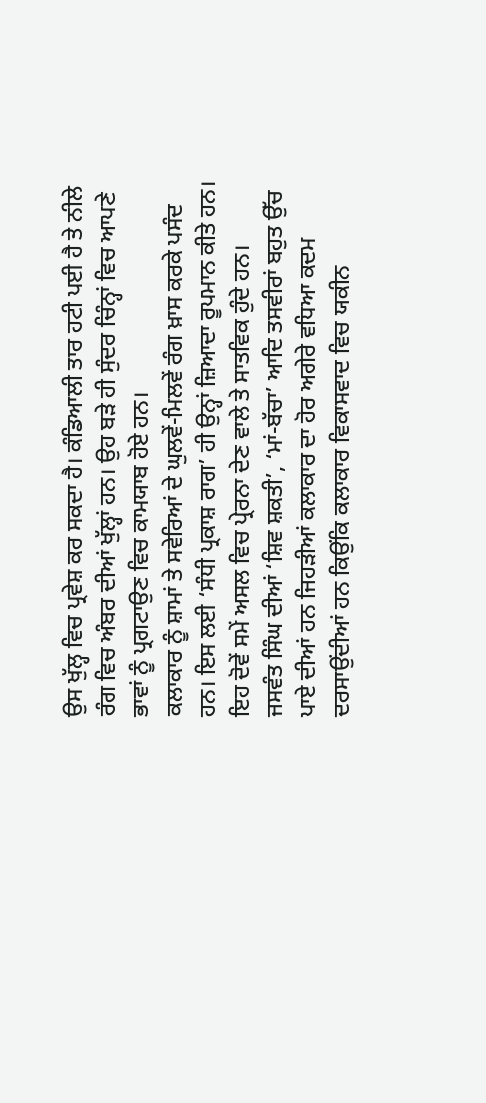ਉਸ ਖੁੱਲ੍ਹ ਵਿਚ ਪ੍ਰਵੇਸ਼ ਕਰ ਸਕਦਾ ਹੈ। ਕੰਡਿਆਲੀ ਤਾਰ ਹਟੀ ਪਈ ਹੈ ਤੇ ਨੀਲੇ ਰੰਗ ਵਿਚ ਅੰਬਰ ਦੀਆਂ ਖੁੱਲ੍ਹਾਂ ਹਨ। ਉਹ ਬੜੇ ਹੀ ਸੁੰਦਰ ਚਿੰਨ੍ਹਾਂ ਵਿਚ ਆਪਣੇ ਭਾਵਾਂ ਨੂੰ ਪ੍ਰਗਟਾਉਣ ਵਿਚ ਕਾਮਯਾਬ ਹੋਏ ਹਨ।
ਕਲਾਕਾਰ ਨੂੰ ਸ਼ਾਮਾਂ ਤੇ ਸਵੇਰਿਆਂ ਦੇ ਘੁਲਵੇਂ-ਮਿਲਵੇਂ ਰੰਗ ਖ਼ਾਸ ਕਰਕੇ ਪਸੰਦ ਹਨ। ਇਸ ਲਈ ‘ਸੰਧੀ ਪ੍ਰਕਾਸ਼ ਰਾਗ’ ਹੀ ਉਨ੍ਹਾਂ ਜ਼ਿਆਦਾ ਰੂਪਮਾਨ ਕੀਤੇ ਹਨ। ਇਹ ਦੋਵੇਂ ਸਮੇਂ ਅਸਲ ਵਿਚ ਪ੍ਰੇਰਨਾ ਦੇਣ ਵਾਲੇ ਤੇ ਸਾਤਵਿਕ ਹੁੰਦੇ ਹਨ।
ਜਸਵੰਤ ਸਿੰਘ ਦੀਆਂ ‘ਸ਼ਿਵ ਸ਼ਕਤੀ’, ‘ਮਾਂ-ਬੱਚਾ’ ਆਦਿ ਤਸਵੀਰਾਂ ਬਹੁਤ ਉੱਚ ਪਾਏ ਦੀਆਂ ਹਨ ਜਿਹੜੀਆਂ ਕਲਾਕਾਰ ਦਾ ਹੋਰ ਅਗੇਰੇ ਵਧਿਆ ਕਦਮ ਦਰਸਾਉਂਦੀਆਂ ਹਨ ਕਿਉਂਕਿ ਕਲਾਕਾਰ ਵਿਕਾਸਵਾਦ ਵਿਚ ਯਕੀਨ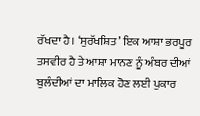ਰੱਖਦਾ ਹੈ। ‘ਸੁਰੱਖਸ਼ਿਤ’ ਇਕ ਆਸ਼ਾ ਭਰਪੂਰ ਤਸਵੀਰ ਹੈ ਤੇ ਆਸ਼ਾ ਮਾਨਣ ਨੂੰ ਅੰਬਰ ਦੀਆਂ ਬੁਲੰਦੀਆਂ ਦਾ ਮਾਲਿਕ ਹੋਣ ਲਈ ਪੁਕਾਰ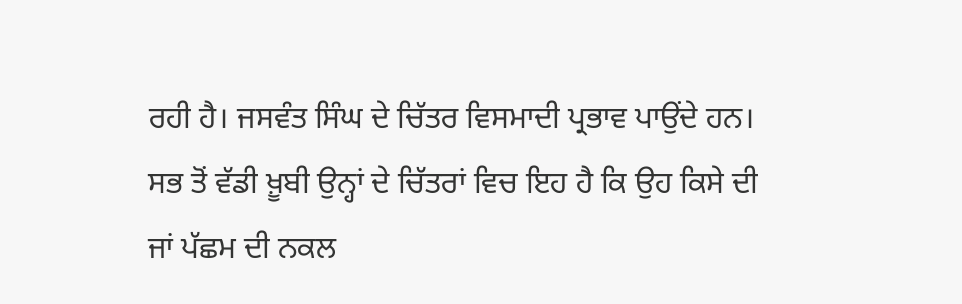ਰਹੀ ਹੈ। ਜਸਵੰਤ ਸਿੰਘ ਦੇ ਚਿੱਤਰ ਵਿਸਮਾਦੀ ਪ੍ਰਭਾਵ ਪਾਉਂਦੇ ਹਨ। ਸਭ ਤੋਂ ਵੱਡੀ ਖ਼ੂਬੀ ਉਨ੍ਹਾਂ ਦੇ ਚਿੱਤਰਾਂ ਵਿਚ ਇਹ ਹੈ ਕਿ ਉਹ ਕਿਸੇ ਦੀ ਜਾਂ ਪੱਛਮ ਦੀ ਨਕਲ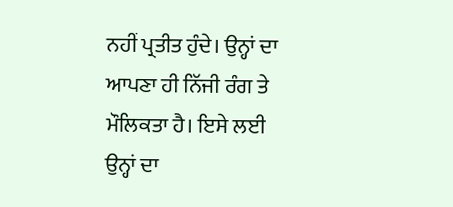ਨਹੀਂ ਪ੍ਰਤੀਤ ਹੁੰਦੇ। ਉਨ੍ਹਾਂ ਦਾ ਆਪਣਾ ਹੀ ਨਿੱਜੀ ਰੰਗ ਤੇ ਮੌਲਿਕਤਾ ਹੈ। ਇਸੇ ਲਈ ਉਨ੍ਹਾਂ ਦਾ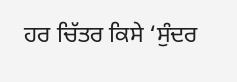ਹਰ ਚਿੱਤਰ ਕਿਸੇ ‘ਸੁੰਦਰ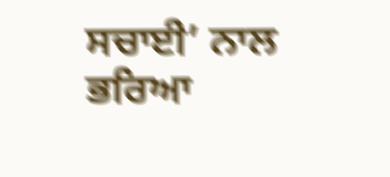ਸਚਾਈ’ ਨਾਲ ਭਰਿਆ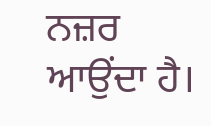ਨਜ਼ਰ ਆਉਂਦਾ ਹੈ।